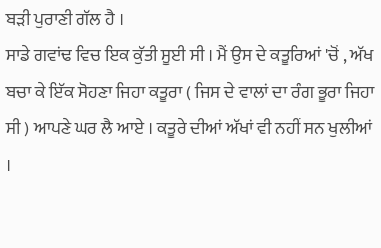ਬੜੀ ਪੁਰਾਣੀ ਗੱਲ ਹੈ ।
ਸਾਡੇ ਗਵਾਂਢ ਵਿਚ ਇਕ ਕੁੱਤੀ ਸੂਈ ਸੀ । ਮੈਂ ਉਸ ਦੇ ਕਤੂਰਿਆਂ 'ਚੋਂ , ਅੱਖ ਬਚਾ ਕੇ ਇੱਕ ਸੋਹਣਾ ਜਿਹਾ ਕਤੂਰਾ ( ਜਿਸ ਦੇ ਵਾਲਾਂ ਦਾ ਰੰਗ ਭੂਰਾ ਜਿਹਾ ਸੀ ) ਆਪਣੇ ਘਰ ਲੈ ਆਏ । ਕਤੂਰੇ ਦੀਆਂ ਅੱਖਾਂ ਵੀ ਨਹੀਂ ਸਨ ਖੁਲੀਆਂ ।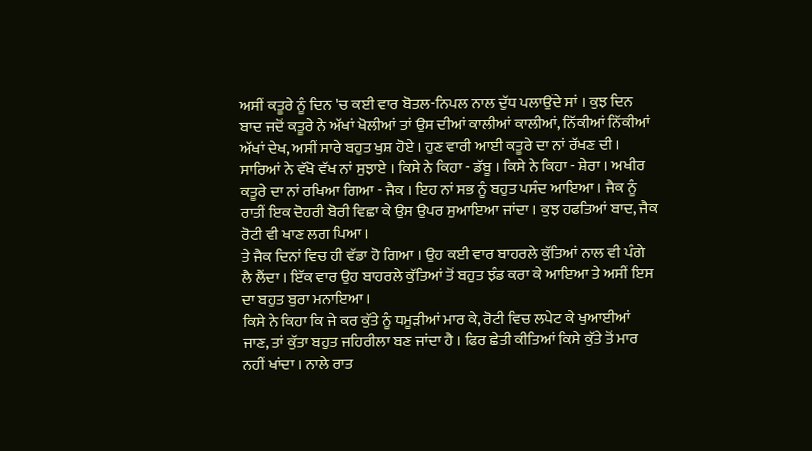ਅਸੀਂ ਕਤੂਰੇ ਨੂੰ ਦਿਨ 'ਚ ਕਈ ਵਾਰ ਬੋਤਲ-ਨਿਪਲ ਨਾਲ ਦੁੱਧ ਪਲਾਉਂਦੇ ਸਾਂ । ਕੁਝ ਦਿਨ ਬਾਦ ਜਦੋਂ ਕਤੂਰੇ ਨੇ ਅੱਖਾਂ ਖੋਲੀਆਂ ਤਾਂ ਉਸ ਦੀਆਂ ਕਾਲੀਆਂ ਕਾਲੀਆਂ, ਨਿੱਕੀਆਂ ਨਿੱਕੀਆਂ ਅੱਖਾਂ ਦੇਖ, ਅਸੀਂ ਸਾਰੇ ਬਹੁਤ ਖੁਸ਼ ਹੋਏ । ਹੁਣ ਵਾਰੀ ਆਈ ਕਤੂਰੇ ਦਾ ਨਾਂ ਰੱਖਣ ਦੀ । ਸਾਰਿਆਂ ਨੇ ਵੱਖੋ ਵੱਖ ਨਾਂ ਸੁਝਾਏ । ਕਿਸੇ ਨੇ ਕਿਹਾ - ਡੱਬੂ । ਕਿਸੇ ਨੇ ਕਿਹਾ - ਸ਼ੇਰਾ । ਅਖੀਰ ਕਤੂਰੇ ਦਾ ਨਾਂ ਰਖਿਆ ਗਿਆ - ਜੈਕ । ਇਹ ਨਾਂ ਸਭ ਨੂੰ ਬਹੁਤ ਪਸੰਦ ਆਇਆ । ਜੈਕ ਨੂੰ ਰਾਤੀਂ ਇਕ ਦੋਹਰੀ ਬੋਰੀ ਵਿਛਾ ਕੇ ਉਸ ਉਪਰ ਸੁਆਇਆ ਜਾਂਦਾ । ਕੁਝ ਹਫਤਿਆਂ ਬਾਦ, ਜੈਕ ਰੋਟੀ ਵੀ ਖਾਣ ਲਗ ਪਿਆ ।
ਤੇ ਜੈਕ ਦਿਨਾਂ ਵਿਚ ਹੀ ਵੱਡਾ ਹੋ ਗਿਆ । ਉਹ ਕਈ ਵਾਰ ਬਾਹਰਲੇ ਕੁੱਤਿਆਂ ਨਾਲ ਵੀ ਪੰਗੇ ਲੈ ਲੈਂਦਾ । ਇੱਕ ਵਾਰ ਉਹ ਬਾਹਰਲੇ ਕੁੱਤਿਆਂ ਤੋਂ ਬਹੁਤ ਝੰਡ ਕਰਾ ਕੇ ਆਇਆ ਤੇ ਅਸੀਂ ਇਸ ਦਾ ਬਹੁਤ ਬੁਰਾ ਮਨਾਇਆ ।
ਕਿਸੇ ਨੇ ਕਿਹਾ ਕਿ ਜੇ ਕਰ ਕੁੱਤੇ ਨੂੰ ਧਮੂੜੀਆਂ ਮਾਰ ਕੇ, ਰੋਟੀ ਵਿਚ ਲਪੇਟ ਕੇ ਖੁਆਈਆਂ ਜਾਣ, ਤਾਂ ਕੁੱਤਾ ਬਹੁਤ ਜਹਿਰੀਲਾ ਬਣ ਜਾਂਦਾ ਹੈ । ਫਿਰ ਛੇਤੀ ਕੀਤਿਆਂ ਕਿਸੇ ਕੁੱਤੇ ਤੋਂ ਮਾਰ ਨਹੀਂ ਖਾਂਦਾ । ਨਾਲੇ ਰਾਤ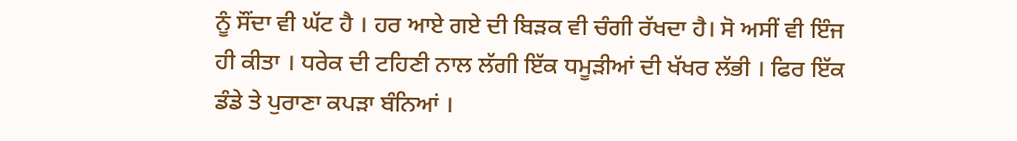ਨੂੰ ਸੌਂਦਾ ਵੀ ਘੱਟ ਹੈ । ਹਰ ਆਏ ਗਏ ਦੀ ਬਿੜਕ ਵੀ ਚੰਗੀ ਰੱਖਦਾ ਹੈ। ਸੋ ਅਸੀਂ ਵੀ ਇੰਜ ਹੀ ਕੀਤਾ । ਧਰੇਕ ਦੀ ਟਹਿਣੀ ਨਾਲ ਲੱਗੀ ਇੱਕ ਧਮੂੜੀਆਂ ਦੀ ਖੱਖਰ ਲੱਭੀ । ਫਿਰ ਇੱਕ ਡੰਡੇ ਤੇ ਪੁਰਾਣਾ ਕਪੜਾ ਬੰਨਿਆਂ ।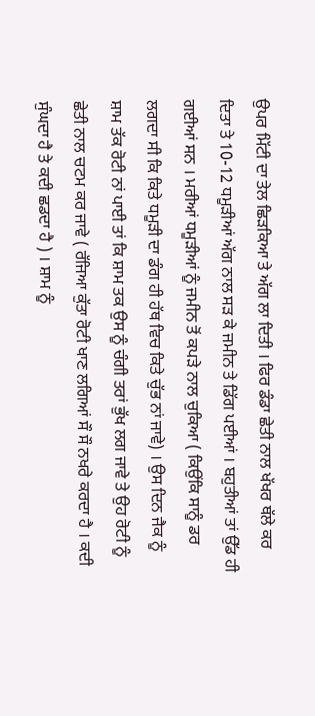ਉਪਰ ਮਿੱਟੀ ਦਾ ਤੇਲ ਛਿੜਕਿਆ ਤੇ ਅੱਗ ਲਾ ਦਿਤੀ । ਫਿਰ ਡੰਡਾ ਛੇਤੀ ਨਾਲ ਖੱਖਰ ਥੱਲੇ ਕਰ ਦਿਤਾ ਤੇ 10-12 ਧਮੂੜੀਆਂ ਅੱਗ ਨਾਲ ਸੜ ਕੇ ਜਮੀਨ ਤੇ ਡਿੱਗ ਪਈਆਂ । ਬਹੁਤੀਆਂ ਤਾਂ ਉੱਡ ਹੀ ਗਈਆਂ ਸਨ । ਮਰੀਆਂ ਧਮੂੜੀਆਂ ਨੂੰ ਜਮੀਨ ਤੋਂ ਕਪੜੇ ਨਾਲ ਚੁਕਿਆ ( ਕਿਉਂਕਿ ਸਾਨੂੰ ਡਰ ਲਗਦਾ ਸੀ ਕਿ ਕਿਤੇ ਧਮੂੜੀ ਦਾ ਡੰਗ ਹੀ ਹੱਥ ਵਿਚ ਕਿਤੇ ਚੁੱਭ ਨਾਂ ਜਾਵੇ) । ਉਸ ਦਿਨ ਜੈਕ ਨੂੰ ਸ਼ਾਮ ਤੱਕ ਰੋਟੀ ਨਾਂ ਪਾਈ ਤਾਂ ਕਿ ਸ਼ਾਮ ਤਕ ਉਸ ਨੂੰ ਚੰਗੀ ਤਰਾਂ ਭੁੱਖ ਲਗ ਜਾਵੇ ਤੇ ਉਹ ਰੋਟੀ ਨੂੰ ਛੇਤੀ ਨਾਲ ਚਟਮ ਕਰ ਜਾਵੇ ( ਰੱਜਿਆ ਕੁੱਤਾ ਰੋਟੀ ਖਾਣ ਲਗਿਆਂ ਸੌ ਸੌ ਨਖਰੇ ਕਰਦਾ ਹੈ । ਕਦੀ ਸੁੰਘਦਾ ਹੈ ਤੇ ਕਦੀ ਛਡਦਾ ਹੈ ) । ਸ਼ਾਮ ਨੂੰ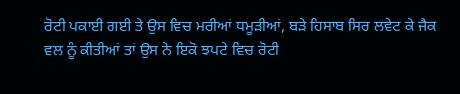ਰੋਟੀ ਪਕਾਈ ਗਈ ਤੇ ਉਸ ਵਿਚ ਮਰੀਆਂ ਧਮੂੜੀਆਂ, ਬੜੇ ਹਿਸਾਬ ਸਿਰ ਲਵੇਟ ਕੇ ਜੈਕ ਵਲ ਨੂੰ ਕੀਤੀਆਂ ਤਾਂ ਉਸ ਨੇ ਇਕੋ ਝਪਟੇ ਵਿਚ ਰੋਟੀ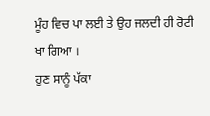ਮੂੰਹ ਵਿਚ ਪਾ ਲਈ ਤੇ ਉਹ ਜਲਦੀ ਹੀ ਰੋਟੀ ਖਾ ਗਿਆ ।
ਹੁਣ ਸਾਨੂੰ ਪੱਕਾ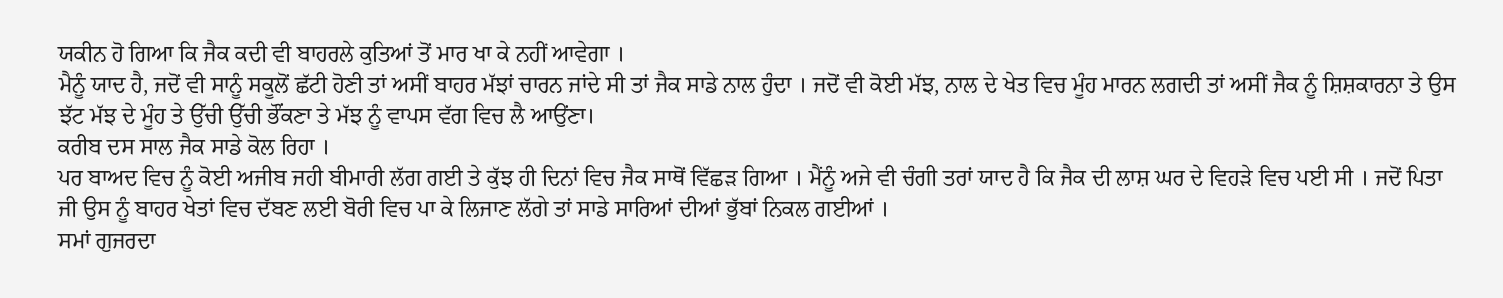ਯਕੀਨ ਹੋ ਗਿਆ ਕਿ ਜੈਕ ਕਦੀ ਵੀ ਬਾਹਰਲੇ ਕੁਤਿਆਂ ਤੋਂ ਮਾਰ ਖਾ ਕੇ ਨਹੀਂ ਆਵੇਗਾ ।
ਮੈਨੂੰ ਯਾਦ ਹੈ, ਜਦੋਂ ਵੀ ਸਾਨੂੰ ਸਕੂਲੋਂ ਛੱਟੀ ਹੋਣੀ ਤਾਂ ਅਸੀਂ ਬਾਹਰ ਮੱਝਾਂ ਚਾਰਨ ਜਾਂਦੇ ਸੀ ਤਾਂ ਜੈਕ ਸਾਡੇ ਨਾਲ ਹੁੰਦਾ । ਜਦੋਂ ਵੀ ਕੋਈ ਮੱਝ, ਨਾਲ ਦੇ ਖੇਤ ਵਿਚ ਮੂੰਹ ਮਾਰਨ ਲਗਦੀ ਤਾਂ ਅਸੀਂ ਜੈਕ ਨੂੰ ਸ਼ਿਸ਼ਕਾਰਨਾ ਤੇ ਉਸ ਝੱਟ ਮੱਝ ਦੇ ਮੂੰਹ ਤੇ ਉੱਚੀ ਉੱਚੀ ਭੌਂਕਣਾ ਤੇ ਮੱਝ ਨੂੰ ਵਾਪਸ ਵੱਗ ਵਿਚ ਲੈ ਆਉਂਣਾ।
ਕਰੀਬ ਦਸ ਸਾਲ ਜੈਕ ਸਾਡੇ ਕੋਲ ਰਿਹਾ ।
ਪਰ ਬਾਅਦ ਵਿਚ ਨੂੰ ਕੋਈ ਅਜੀਬ ਜਹੀ ਬੀਮਾਰੀ ਲੱਗ ਗਈ ਤੇ ਕੁੱਝ ਹੀ ਦਿਨਾਂ ਵਿਚ ਜੈਕ ਸਾਥੋਂ ਵਿੱਛੜ ਗਿਆ । ਮੈਂਨੂੰ ਅਜੇ ਵੀ ਚੰਗੀ ਤਰਾਂ ਯਾਦ ਹੈ ਕਿ ਜੈਕ ਦੀ ਲਾਸ਼ ਘਰ ਦੇ ਵਿਹੜੇ ਵਿਚ ਪਈ ਸੀ । ਜਦੋਂ ਪਿਤਾ ਜੀ ਉਸ ਨੂੰ ਬਾਹਰ ਖੇਤਾਂ ਵਿਚ ਦੱਬਣ ਲਈ ਬੋਰੀ ਵਿਚ ਪਾ ਕੇ ਲਿਜਾਣ ਲੱਗੇ ਤਾਂ ਸਾਡੇ ਸਾਰਿਆਂ ਦੀਆਂ ਭੁੱਬਾਂ ਨਿਕਲ ਗਈਆਂ ।
ਸਮਾਂ ਗੁਜਰਦਾ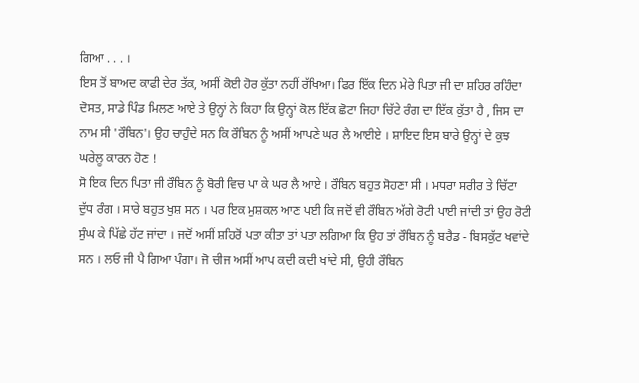ਗਿਆ . . . ।
ਇਸ ਤੋਂ ਬਾਅਦ ਕਾਫੀ ਦੇਰ ਤੱਕ, ਅਸੀਂ ਕੋਈ ਹੋਰ ਕੁੱਤਾ ਨਹੀਂ ਰੱਖਿਆ। ਫਿਰ ਇੱਕ ਦਿਨ ਮੇਰੇ ਪਿਤਾ ਜੀ ਦਾ ਸ਼ਹਿਰ ਰਹਿੰਦਾ ਦੋਸਤ, ਸਾਡੇ ਪਿੰਡ ਮਿਲਣ ਆਏ ਤੇ ਉਨ੍ਹਾਂ ਨੇ ਕਿਹਾ ਕਿ ਉਨ੍ਹਾਂ ਕੋਲ ਇੱਕ ਛੋਟਾ ਜਿਹਾ ਚਿੱਟੇ ਰੰਗ ਦਾ ਇੱਕ ਕੁੱਤਾ ਹੈ , ਜਿਸ ਦਾ ਨਾਮ ਸੀ 'ਰੌਬਿਨ'। ਉਹ ਚਾਹੁੰਦੇ ਸਨ ਕਿ ਰੌਬਿਨ ਨੂੰ ਅਸੀਂ ਆਪਣੇ ਘਰ ਲੈ ਆਈਏ । ਸ਼ਾਇਦ ਇਸ ਬਾਰੇ ਉਨ੍ਹਾਂ ਦੇ ਕੁਝ ਘਰੇਲੂ ਕਾਰਨ ਹੋਣ !
ਸੋ ਇਕ ਦਿਨ ਪਿਤਾ ਜੀ ਰੌਬਿਨ ਨੂੰ ਬੋਰੀ ਵਿਚ ਪਾ ਕੇ ਘਰ ਲੈ ਆਏ । ਰੌਬਿਨ ਬਹੁਤ ਸੋਹਣਾ ਸੀ । ਮਧਰਾ ਸਰੀਰ ਤੇ ਚਿੱਟਾ ਦੁੱਧ ਰੰਗ । ਸਾਰੇ ਬਹੁਤ ਖੁਸ਼ ਸਨ । ਪਰ ਇਕ ਮੁਸ਼ਕਲ ਆਣ ਪਈ ਕਿ ਜਦੋਂ ਵੀ ਰੌਬਿਨ ਅੱਗੇ ਰੋਟੀ ਪਾਈ ਜਾਂਦੀ ਤਾਂ ਉਹ ਰੋਟੀ ਸੁੰਘ ਕੇ ਪਿੱਛੇ ਹੱਟ ਜਾਂਦਾ । ਜਦੋਂ ਅਸੀਂ ਸ਼ਹਿਰੋਂ ਪਤਾ ਕੀਤਾ ਤਾਂ ਪਤਾ ਲਗਿਆ ਕਿ ਉਹ ਤਾਂ ਰੌਬਿਨ ਨੂੰ ਬਰੈਡ - ਬਿਸਕੁੱਟ ਖਵਾਂਦੇ ਸਨ । ਲਓ ਜੀ ਪੈ ਗਿਆ ਪੰਗਾ। ਜੋ ਚੀਜ ਅਸੀਂ ਆਪ ਕਦੀ ਕਦੀ ਖਾਂਦੇ ਸੀ, ਉਹੀ ਰੌਬਿਨ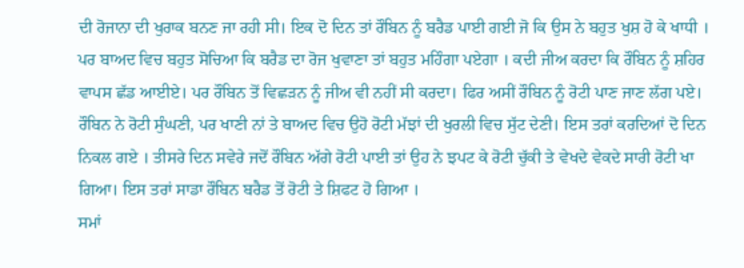ਦੀ ਰੋਜਾਨਾ ਦੀ ਖੁਰਾਕ ਬਨਣ ਜਾ ਰਹੀ ਸੀ। ਇਕ ਦੋ ਦਿਨ ਤਾਂ ਰੌਬਿਨ ਨੂੰ ਬਰੈਡ ਪਾਈ ਗਈ ਜੋ ਕਿ ਉਸ ਨੇ ਬਹੁਤ ਖੁਸ਼ ਹੋ ਕੇ ਖਾਧੀ । ਪਰ ਬਾਅਦ ਵਿਚ ਬਹੁਤ ਸੋਚਿਆ ਕਿ ਬਰੈਡ ਦਾ ਰੋਜ ਖੁਵਾਣਾ ਤਾਂ ਬਹੁਤ ਮਹਿੰਗਾ ਪਏਗਾ । ਕਦੀ ਜੀਅ ਕਰਦਾ ਕਿ ਰੌਬਿਨ ਨੂੰ ਸ਼ਹਿਰ ਵਾਪਸ ਛੱਡ ਆਈਏ। ਪਰ ਰੌਬਿਨ ਤੋਂ ਵਿਛੜਨ ਨੂੰ ਜੀਅ ਵੀ ਨਹੀਂ ਸੀ ਕਰਦਾ। ਫਿਰ ਅਸੀਂ ਰੌਬਿਨ ਨੂੰ ਰੋਟੀ ਪਾਣ ਜਾਣ ਲੱਗ ਪਏ। ਰੌਬਿਨ ਨੇ ਰੋਟੀ ਸੁੰਘਣੀ, ਪਰ ਖਾਣੀ ਨਾਂ ਤੇ ਬਾਅਦ ਵਿਚ ਉਹੋ ਰੋਟੀ ਮੱਝਾਂ ਦੀ ਖੁਰਲੀ ਵਿਚ ਸੁੱਟ ਦੇਣੀ। ਇਸ ਤਰਾਂ ਕਰਦਿਆਂ ਦੋ ਦਿਨ ਨਿਕਲ ਗਏ । ਤੀਸਰੇ ਦਿਨ ਸਵੇਰੇ ਜਦੋਂ ਰੌਬਿਨ ਅੱਗੇ ਰੋਟੀ ਪਾਈ ਤਾਂ ਉਹ ਨੇ ਝਪਟ ਕੇ ਰੋਟੀ ਚੁੱਕੀ ਤੇ ਵੇਖਦੇ ਵੇਕਦੇ ਸਾਰੀ ਰੋਟੀ ਖਾ ਗਿਆ। ਇਸ ਤਰਾਂ ਸਾਡਾ ਰੌਬਿਨ ਬਰੈਡ ਤੋਂ ਰੋਟੀ ਤੇ ਸ਼ਿਫਟ ਹੋ ਗਿਆ ।
ਸਮਾਂ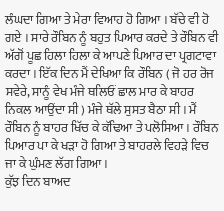ਲੰਘਦਾ ਗਿਆ ਤੇ ਮੇਰਾ ਵਿਆਹ ਹੋ ਗਿਆ । ਬੱਚੇ ਵੀ ਹੋ ਗਏ । ਸਾਰੇ ਰੌਬਿਨ ਨੂੰ ਬਹੁਤ ਪਿਆਰ ਕਰਦੇ ਤੇ ਰੌਬਿਨ ਵੀ ਅੱਗੋਂ ਪੂਛ ਹਿਲਾ ਹਿਲਾ ਕੇ ਆਪਣੇ ਪਿਆਰ ਦਾ ਪ੍ਰਗਟਾਵਾ ਕਰਦਾ । ਇੱਕ ਦਿਨ ਮੈਂ ਦੇਖਿਆ ਕਿ ਰੌਬਿਨ ( ਜੋ ਹਰ ਰੋਜ ਸਵੇਰੇ, ਸਾਨੂੰ ਵੇਖ ਮੰਜੇ ਥਲਿਓਂ ਛਾਲ ਮਾਰ ਕੇ ਬਾਹਰ ਨਿਕਲ ਆਉਂਦਾ ਸੀ ) ਮੰਜੇ ਥੱਲੇ ਸੁਸਤ ਬੈਠਾ ਸੀ । ਮੈਂ ਰੌਬਿਨ ਨੂੰ ਬਾਹਰ ਖਿੱਚ ਕੇ ਕੱਢਿਆ ਤੇ ਪਲੋਸਿਆ । ਰੌਬਿਨ ਪਿਆਰ ਪਾ ਕੇ ਖੜਾ ਹੋ ਗਿਆ ਤੇ ਬਾਹਰਲੇ ਵਿਹੜੇ ਵਿਚ ਜਾ ਕੇ ਘੁੰਮਣ ਲੱਗ ਗਿਆ ।
ਕੁੱਝ ਦਿਨ ਬਾਅਦ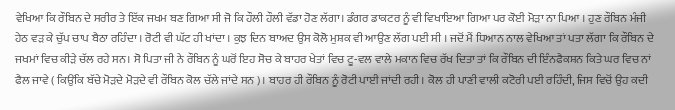ਵੇਖਿਆ ਕਿ ਰੌਬਿਨ ਦੇ ਸਰੀਰ ਤੇ ਇੱਕ ਜਖਮ ਬਣ ਗਿਆ ਸੀ ਜੋ ਕਿ ਹੌਲੀ ਹੌਲੀ ਵੱਡਾ ਹੋਣ ਲੱਗਾ। ਡੰਗਰ ਡਾਕਟਰ ਨੂੰ ਵੀ ਵਿਖਾਇਆ ਗਿਆ ਪਰ ਕੋਈ ਮੋੜਾ ਨਾ ਪਿਆ । ਹੁਣ ਰੌਬਿਨ ਮੰਜੀ ਹੇਠ ਵੜ ਕੇ ਚੁੱਪ ਚਾਪ ਬੈਠਾ ਰਹਿੰਦਾ । ਰੋਟੀ ਵੀ ਘੱਟ ਹੀ ਖਾਂਦਾ । ਕੁਝ ਦਿਨ ਬਾਅਦ ਉਸ ਕੋਲੋ ਮੁਸ਼ਕ ਵੀ ਆਉਣ ਲੱਗ ਪਈ ਸੀ । ਜਦੋਂ ਮੈਂ ਧਿਆਨ ਨਾਲ ਵੇਖਿਆ ਤਾਂ ਪਤਾ ਲੱਗਾ ਕਿ ਰੌਬਿਨ ਦੇ ਜਖਮਾਂ ਵਿਚ ਕੀੜੇ ਚੱਲ ਰਹੇ ਸਨ। ਸੋ ਪਿਤਾ ਜੀ ਨੇ ਰੌਬਿਨ ਨੂੰ ਘਰੋਂ ਇਹ ਸੋਚ ਕੇ ਬਾਹਰ ਖੇਤਾਂ ਵਿਚ ਟੂ-ਵਲ ਵਾਲੇ ਮਕਾਨ ਵਿਚ ਰੱਖ ਦਿਤਾ ਤਾਂ ਕਿ ਰੌਬਿਨ ਦੀ ਇੰਨਫੈਕਸ਼ਨ ਕਿਤੇ ਘਰ ਵਿਚ ਨਾਂ ਫੈਲ ਜਾਵੇ ( ਕਿਉਂਕਿ ਬੱਚੇ ਮੋੜਦੇ ਮੋੜਦੇ ਵੀ ਰੌਬਿਨ ਕੋਲ ਚੱਲੇ ਜਾਂਦੇ ਸਨ )। ਬਾਹਰ ਹੀ ਰੌਬਿਨ ਨੂੰ ਰੋਟੀ ਪਾਈ ਜਾਂਦੀ ਰਹੀ। ਕੋਲ ਹੀ ਪਾਣੀ ਵਾਲੀ ਕਟੋਰੀ ਪਈ ਰਹਿੰਦੀ, ਜਿਸ ਵਿਚੋਂ ਉਹ ਕਦੀ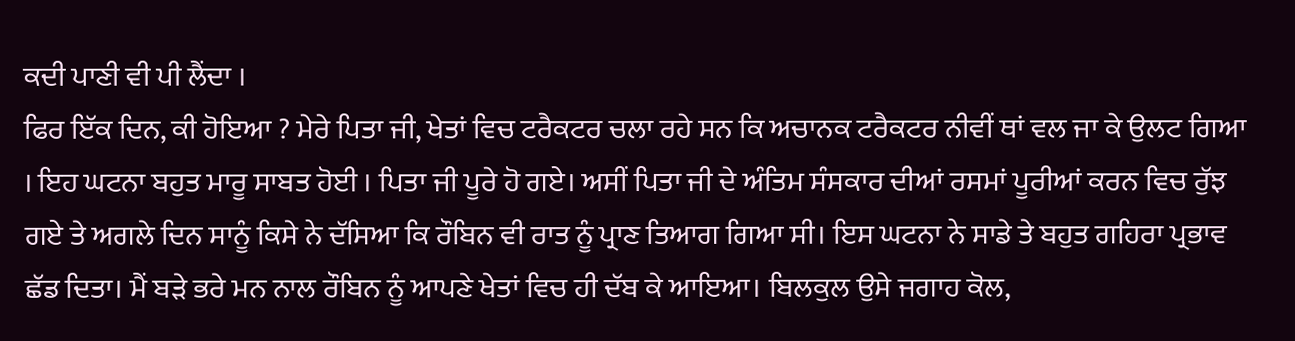ਕਦੀ ਪਾਣੀ ਵੀ ਪੀ ਲੈਂਦਾ ।
ਫਿਰ ਇੱਕ ਦਿਨ, ਕੀ ਹੋਇਆ ? ਮੇਰੇ ਪਿਤਾ ਜੀ, ਖੇਤਾਂ ਵਿਚ ਟਰੈਕਟਰ ਚਲਾ ਰਹੇ ਸਨ ਕਿ ਅਚਾਨਕ ਟਰੈਕਟਰ ਨੀਵੀਂ ਥਾਂ ਵਲ ਜਾ ਕੇ ਉਲਟ ਗਿਆ । ਇਹ ਘਟਨਾ ਬਹੁਤ ਮਾਰੂ ਸਾਬਤ ਹੋਈ । ਪਿਤਾ ਜੀ ਪੂਰੇ ਹੋ ਗਏ। ਅਸੀਂ ਪਿਤਾ ਜੀ ਦੇ ਅੰਤਿਮ ਸੰਸਕਾਰ ਦੀਆਂ ਰਸਮਾਂ ਪੂਰੀਆਂ ਕਰਨ ਵਿਚ ਰੁੱਝ ਗਏ ਤੇ ਅਗਲੇ ਦਿਨ ਸਾਨੂੰ ਕਿਸੇ ਨੇ ਦੱਸਿਆ ਕਿ ਰੌਬਿਨ ਵੀ ਰਾਤ ਨੂੰ ਪ੍ਰਾਣ ਤਿਆਗ ਗਿਆ ਸੀ। ਇਸ ਘਟਨਾ ਨੇ ਸਾਡੇ ਤੇ ਬਹੁਤ ਗਹਿਰਾ ਪ੍ਰਭਾਵ ਛੱਡ ਦਿਤਾ। ਮੈਂ ਬੜੇ ਭਰੇ ਮਨ ਨਾਲ ਰੌਬਿਨ ਨੂੰ ਆਪਣੇ ਖੇਤਾਂ ਵਿਚ ਹੀ ਦੱਬ ਕੇ ਆਇਆ। ਬਿਲਕੁਲ ਉਸੇ ਜਗਾਹ ਕੋਲ,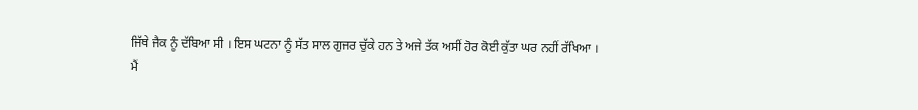ਜਿੱਥੇ ਜੈਕ ਨੂੰ ਦੱਬਿਆ ਸੀ । ਇਸ ਘਟਨਾ ਨੂੰ ਸੱਤ ਸਾਲ ਗੁਜਰ ਚੁੱਕੇ ਹਨ ਤੇ ਅਜੇ ਤੱਕ ਅਸੀਂ ਹੋਰ ਕੋਈ ਕੁੱਤਾ ਘਰ ਨਹੀਂ ਰੱਖਿਆ ।
ਮੈਂ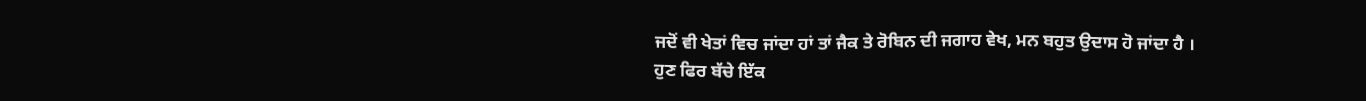ਜਦੋਂ ਵੀ ਖੇਤਾਂ ਵਿਚ ਜਾਂਦਾ ਹਾਂ ਤਾਂ ਜੈਕ ਤੇ ਰੋਬਿਨ ਦੀ ਜਗਾਹ ਵੇਖ, ਮਨ ਬਹੁਤ ਉਦਾਸ ਹੋ ਜਾਂਦਾ ਹੈ ।
ਹੁਣ ਫਿਰ ਬੱਚੇ ਇੱਕ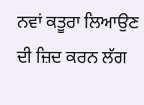ਨਵਾਂ ਕਤੂਰਾ ਲਿਆਉਣ ਦੀ ਜ਼ਿਦ ਕਰਨ ਲੱਗ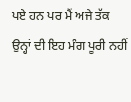ਪਏ ਹਨ ਪਰ ਮੈਂ ਅਜੇ ਤੱਕ ਉਨ੍ਹਾਂ ਦੀ ਇਹ ਮੰਗ ਪੂਰੀ ਨਹੀਂ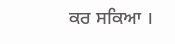ਕਰ ਸਕਿਆ ।